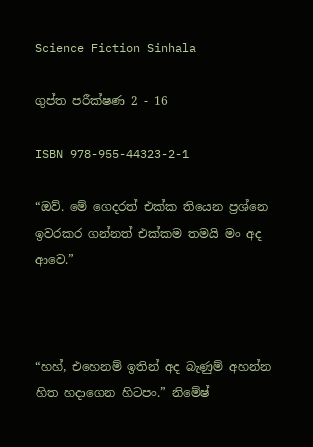Science Fiction Sinhala

ගුප්ත පරීක්ෂණ 2 - 16

ISBN 978-955-44323-2-1

“ඔව්. මේ ගෙදරත් එක්ක තියෙන ප්‍රශ්නෙ ඉවරකර ගන්නත් එක්කම තමයි මං අද ආවෙ.”



“හහ්, එහෙනම් ඉතින් අද බැණුම් අහන්න හිත හදාගෙන හිටපං.” නිමේෂ්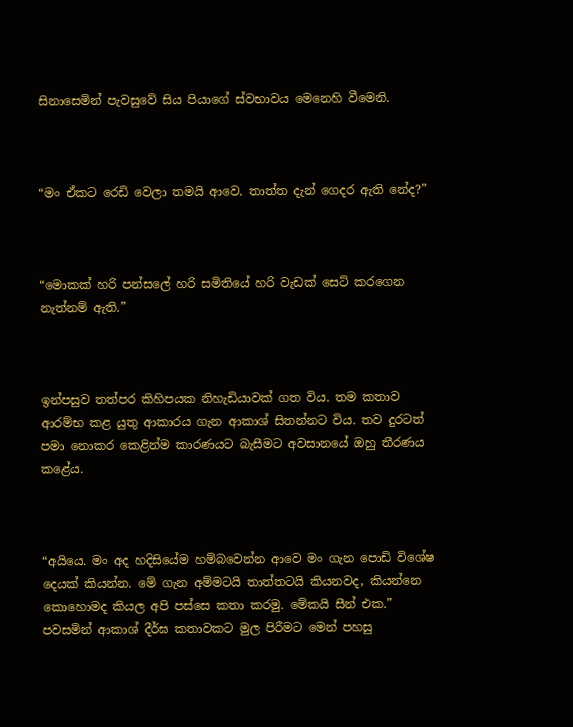සිනාසෙමින් පැවසුවේ සිය පියාගේ ස්වභාවය මෙනෙහි වීමෙනි.



“මං ඒකට රෙඩි වෙලා තමයි ආවෙ. තාත්ත දැන් ගෙදර ඇති නේද?”



“මොකක් හරි පන්සලේ හරි සමිතියේ හරි වැඩක් සෙට් කරගෙන නැත්නම් ඇති.”



ඉන්පසුව තත්පර කිහිපයක නිහැඩියාවක් ගත විය. තම කතාව ආරම්භ කළ යුතු ආකාරය ගැන ආකාශ් සිතන්නට විය. තව දුරටත් පමා නොකර කෙළින්ම කාරණයට බැසීමට අවසානයේ ඔහු තීරණය කළේය.



“අයියෙ. මං අද හදිසියේම හම්බවෙන්න ආවෙ මං ගැන පොඩි විශේෂ දෙයක් කියන්න. මේ ගැන අම්මටයි තාත්තටයි කියනවද, කියන්නෙ කොහොමද කියල අපි පස්සෙ කතා කරමු. මේකයි සීන් එක.” පවසමින් ආකාශ් දීර්ඝ කතාවකට මුල පිරීමට මෙන් පහසු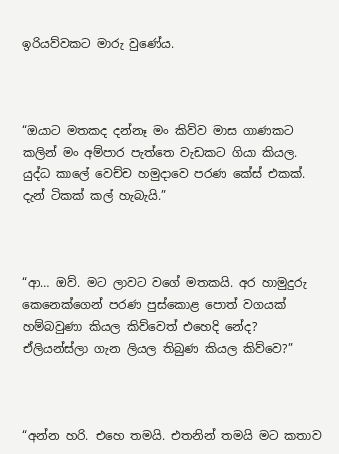ඉරියව්වකට මාරු වුණේය.



“ඔයාට මතකද දන්නෑ මං කිව්ව මාස ගාණකට කලින් මං අම්පාර පැත්තෙ වැඩකට ගියා කියල. යුද්ධ කාලේ වෙච්ච හමුදාවෙ පරණ කේස් එකක්. දැන් ටිකක් කල් හැබැයි.”



“ආ… ඔව්. මට ලාවට වගේ මතකයි. අර හාමුදුරු කෙනෙක්ගෙන් පරණ පුස්කොළ පොත් වගයක් හම්බවුණා කියල කිව්වෙත් එහෙදි නේද? ඒලියන්ස්ලා ගැන ලියල තිබුණ කියල කිව්වෙ?”



“අන්න හරි. එහෙ තමයි. එතනින් තමයි මට කතාව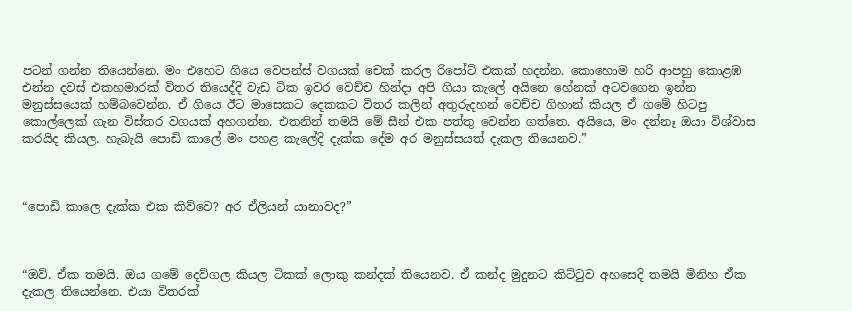පටන් ගන්න තියෙන්නෙ. මං එහෙට ගියෙ වෙපන්ස් වගයක් චෙක් කරල රිපෝට් එකක් හදන්න. කොහොම හරි ආපහු කොළඹ එන්න දවස් එකහමාරක් විතර තියෙද්දි වැඩ ටික ඉවර වෙච්ච හින්දා අපි ගියා කැලේ අයිනෙ හේනක් අටවගෙන ඉන්න මනුස්සයෙක් හම්බවෙන්න. ඒ ගියෙ ඊට මාසෙකට දෙකකට විතර කලින් අතුරුදහන් වෙච්ච ගිහාන් කියල ඒ ගමේ හිටපු කොල්ලෙක් ගැන විස්තර වගයක් අහගන්න. එතනින් තමයි මේ සීන් එක පත්තු වෙන්න ගත්තෙ. අයියෙ, මං දන්නෑ ඔයා විශ්වාස කරයිද කියල. හැබැයි පොඩි කාලේ මං පහළ කැලේදි දැක්ක දේම අර මනුස්සයත් දැකල තියෙනව.”



“පොඩි කාලෙ දැක්ක එක කිව්වෙ? අර ඒලියන් යානාවද?”



“ඔව්. ඒක තමයි. ඔය ගමේ දෙව්ගල කියල ටිකක් ලොකු කන්දක් තියෙනව. ඒ කන්ද මුදුනට කිට්ටුව අහසෙදි තමයි මිනිහ ඒක දැකල තියෙන්නෙ. එයා විතරක්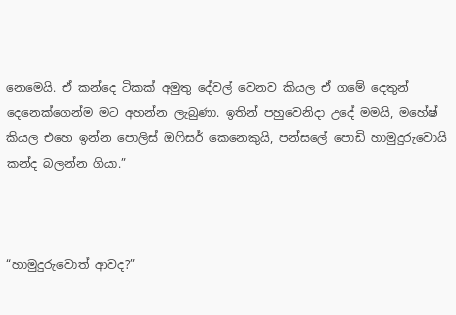නෙමෙයි. ඒ කන්දෙ ටිකක් අමුතු දේවල් වෙනව කියල ඒ ගමේ දෙතුන් දෙනෙක්ගෙන්ම මට අහන්න ලැබුණා. ඉතින් පහුවෙනිදා උදේ මමයි, මහේෂ් කියල එහෙ ඉන්න පොලිස් ඔෆිසර් කෙනෙකුයි, පන්සලේ පොඩි හාමුදුරුවොයි කන්ද බලන්න ගියා.”



“හාමුදුරුවොත් ආවද?”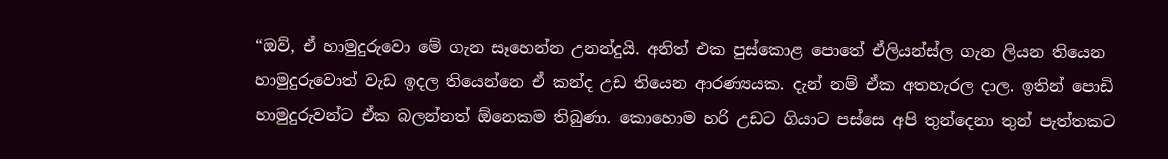“ඔව්, ඒ හාමුදුරුවො මේ ගැන සෑහෙන්න උනන්දුයි. අනිත් එක පුස්කොළ පොතේ ඒලියන්ස්ල ගැන ලියන තියෙන හාමුදුරුවොත් වැඩ ඉදල තියෙන්නෙ ඒ කන්ද උඩ තියෙන ආරණ්‍යයක. දැන් නම් ඒක අතහැරල දාල. ඉතින් පොඩි හාමුදුරුවන්ට ඒක බලන්නත් ඕනෙකම තිබුණා. කොහොම හරි උඩට ගියාට පස්සෙ අපි තුන්දෙනා තුන් පැත්තකට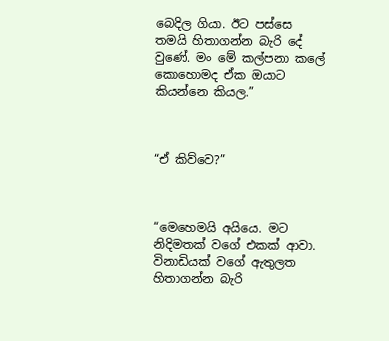බෙදිල ගියා. ඊට පස්සෙ තමයි හිතාගන්න බැරි දේ වුණේ. මං මේ කල්පනා කලේ කොහොමද ඒක ඔයාට කියන්නෙ කියල.”



“ඒ කිව්වෙ?”



“මෙහෙමයි අයියෙ. මට නිදිමතක් වගේ එකක් ආවා. විනාඩියක් වගේ ඇතුලත හිතාගන්න බැරි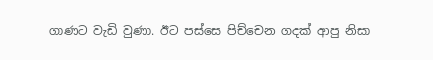ගාණට වැඩි වුණා. ඊට පස්සෙ පිච්චෙන ගදක් ආපු නිසා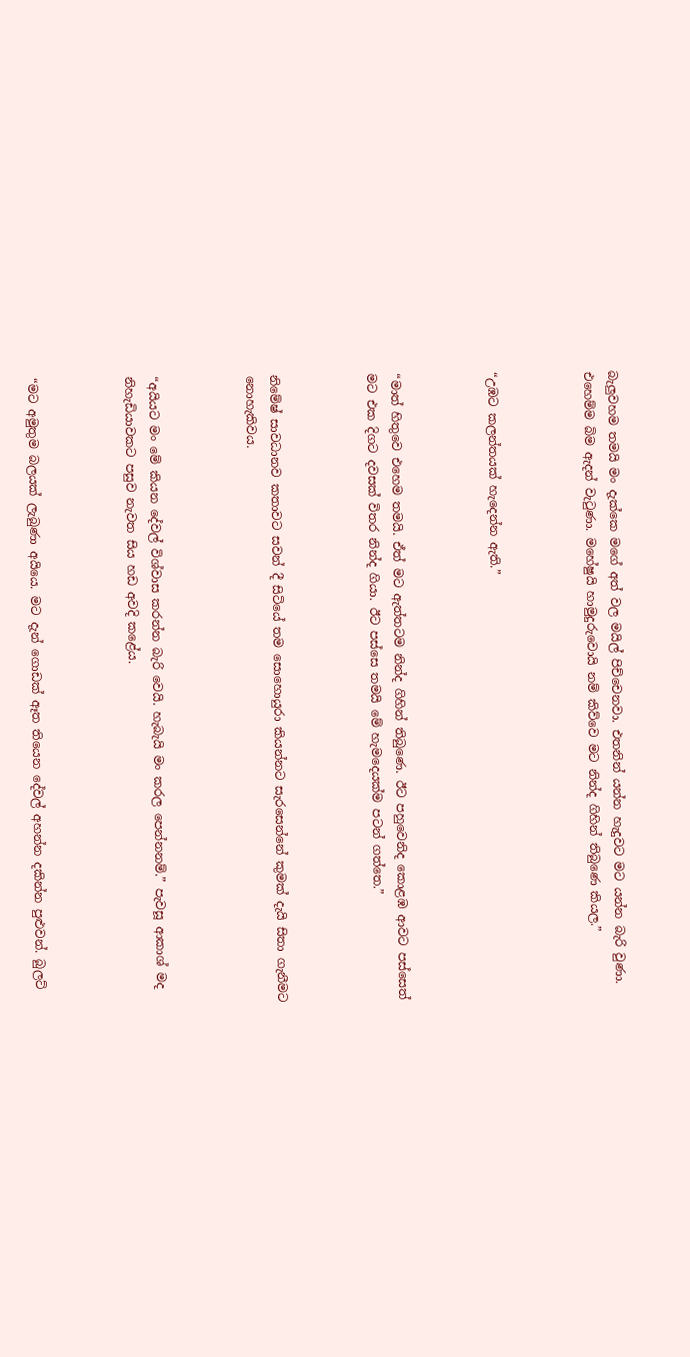බැලුවහම තමයි මං දැක්කෙ මගේ අත් වල මයිල් පිච්චෙනවා. එතනින් යන්න හැදුවට මට යන්න බැරි වුණා. එහෙම්ම බිම ඇදන් වැටුණා. මහේෂුයි හාමුදුරුවොයි නම් කිව්වෙ මට නින්ද ගිහින් තිබුණෙ කියල.”



“උඹට කලන්තයක් හැදෙන්න ඇති.”



“මාත් හිතුවෙ එහෙම තමයි. ඒත් මට ඇත්තටම නින්ද ගිහින් තිබුණෙ. ඊට පහුවෙනිද කොළඹ ආවට පස්සෙත් මට එක දිගට දවසක් විතර නින්ද ගියා. ඊට පස්සෙ තමයි මේ හැමදෙයක්ම පටන් ගත්තෙ.”



නිමේෂ් සාවධානව කතාවට සවන් දී සිටියේ තම සොහොයුරා කියන්නට සැරසෙන්නේ කුමක් දැයි සිතා ගැනීමට නොහැකිවය.



“අයියට මං මේ කියන දේවල් විශ්වාස කරන්න බැරි වෙයි. හැබැයි මං කරල පෙන්නනම්.” පැවසූ ආකාශ් මද නිහැඩියාවකට පසුව නැවත සිය හඩ අවදි කළේය.



“මට අමුතුම බලයක් ලැබුණා අයියෙ. මට දැන් ගොඩක් ඈත තියෙන දේවල් අහන්න දකින්න පුළුවන්. බුලට්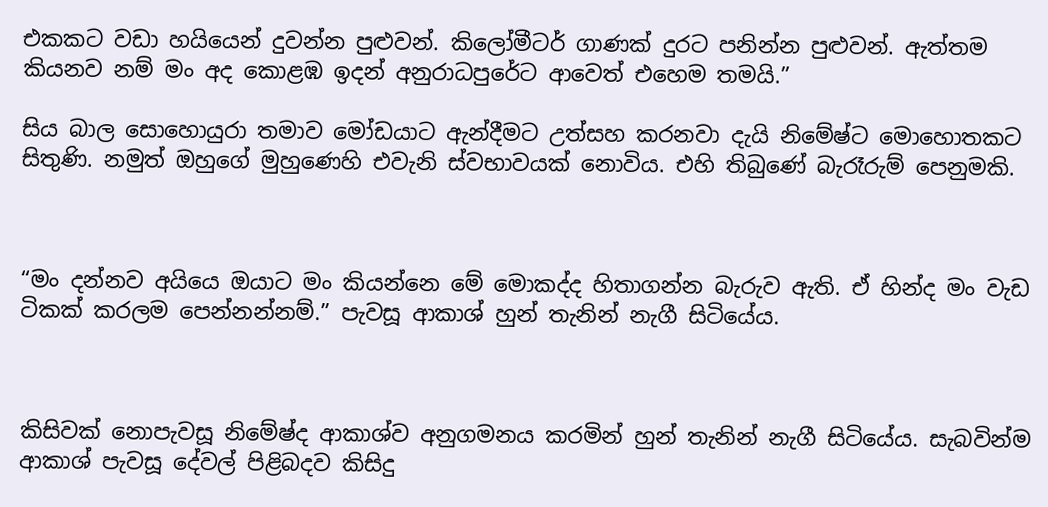එකකට වඩා හයියෙන් දුවන්න පුළුවන්. කිලෝමීටර් ගාණක් දුරට පනින්න පුළුවන්. ඇත්තම කියනව නම් මං අද කොළඹ ඉදන් අනුරාධපුරේට ආවෙත් එහෙම තමයි.”

සිය බාල සොහොයුරා තමාව මෝඩයාට ඇන්දීමට උත්සහ කරනවා දැයි නිමේෂ්ට මොහොතකට සිතුණි. නමුත් ඔහුගේ මුහුණෙහි එවැනි ස්වභාවයක් නොවිය. එහි තිබුණේ බැරෑරුම් පෙනුමකි.



“මං දන්නව අයියෙ ඔයාට මං කියන්නෙ මේ මොකද්ද හිතාගන්න බැරුව ඇති. ඒ හින්ද මං වැඩ ටිකක් කරලම පෙන්නන්නම්.” පැවසූ ආකාශ් හුන් තැනින් නැගී සිටියේය.



කිසිවක් නොපැවසූ නිමේෂ්ද ආකාශ්ව අනුගමනය කරමින් හුන් තැනින් නැගී සිටියේය. සැබවින්ම ආකාශ් පැවසූ දේවල් පිළිබදව කිසිදු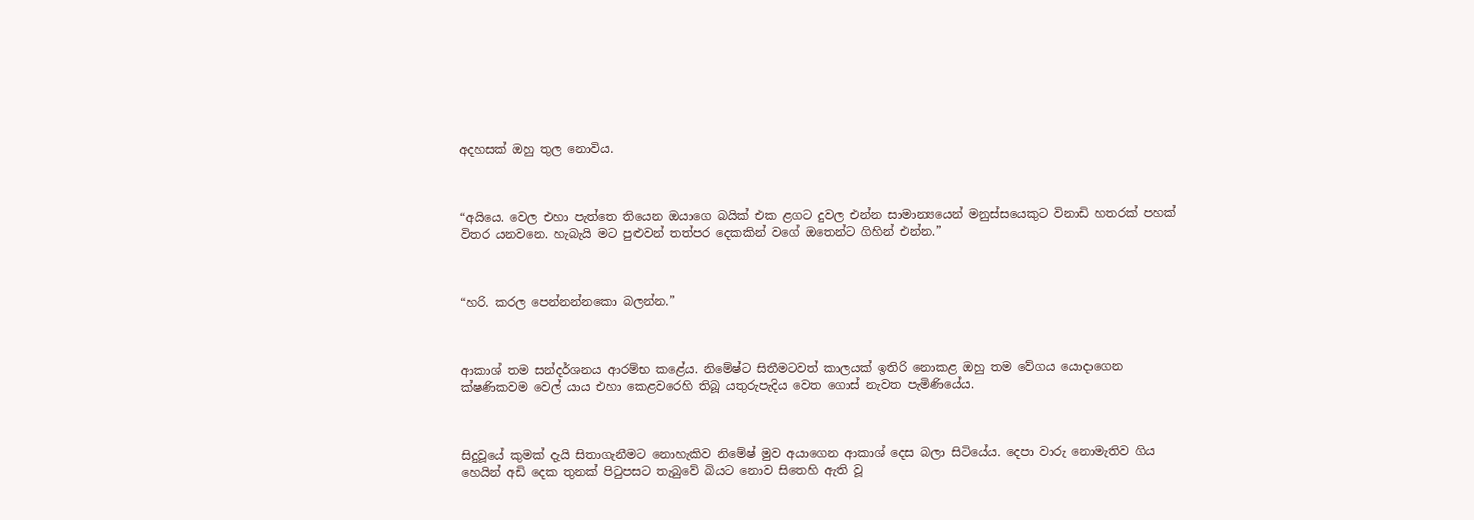අදහසක් ඔහු තුල නොවිය.



“අයියෙ. වෙල එහා පැත්තෙ තියෙන ඔයාගෙ බයික් එක ළගට දුවල එන්න සාමාන්‍යයෙන් මනුස්සයෙකුට විනාඩි හතරක් පහක් විතර යනවනෙ. හැබැයි මට පුළුවන් තත්පර දෙකකින් වගේ ඔතෙන්ට ගිහින් එන්න.”



“හරි. කරල පෙන්නන්නකො බලන්න.”



ආකාශ් තම සන්දර්ශනය ආරම්භ කළේය. නිමේෂ්ට සිතීමටවත් කාලයක් ඉතිරි නොකළ ඔහු තම වේගය යොදාගෙන ක්ෂණිකවම වෙල් යාය එහා කෙළවරෙහි තිබූ යතුරුපැදිය වෙත ගොස් නැවත පැමිණියේය.



සිදුවූයේ කුමක් දැයි සිතාගැනීමට නොහැකිව නිමේෂ් මුව අයාගෙන ආකාශ් දෙස බලා සිටියේය. දෙපා වාරු නොමැතිව ගිය හෙයින් අඩි දෙක තුනක් පිටුපසට තැබුවේ බියට නොව සිතෙහි ඇති වූ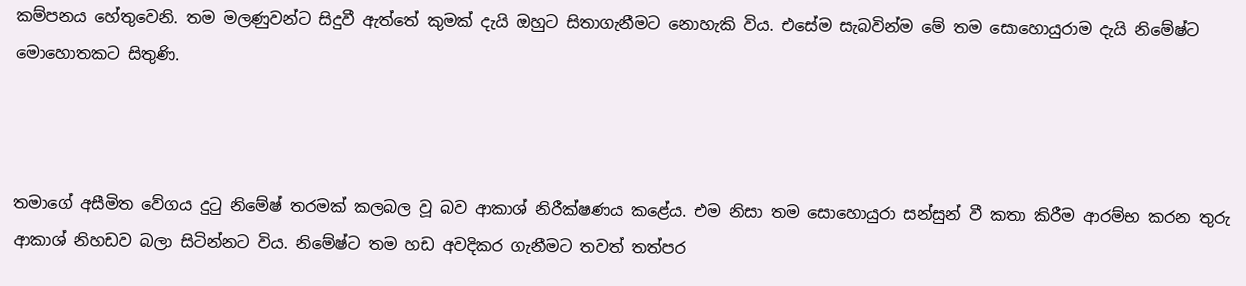කම්පනය හේතුවෙනි. තම මලණුවන්ට සිදුවී ඇත්තේ කුමක් දැයි ඔහුට සිතාගැනීමට නොහැකි විය. එසේම සැබවින්ම මේ තම සොහොයුරාම දැයි නිමේෂ්ට මොහොතකට සිතුණි.



තමාගේ අසීමිත වේගය දුටු නිමේෂ් තරමක් කලබල වූ බව ආකාශ් නිරීක්ෂණය කළේය. එම නිසා තම සොහොයුරා සන්සුන් වී කතා කිරීම ආරම්භ කරන තුරු ආකාශ් නිහඩව බලා සිටින්නට විය. නිමේෂ්ට තම හඩ අවදිකර ගැනීමට තවත් තත්පර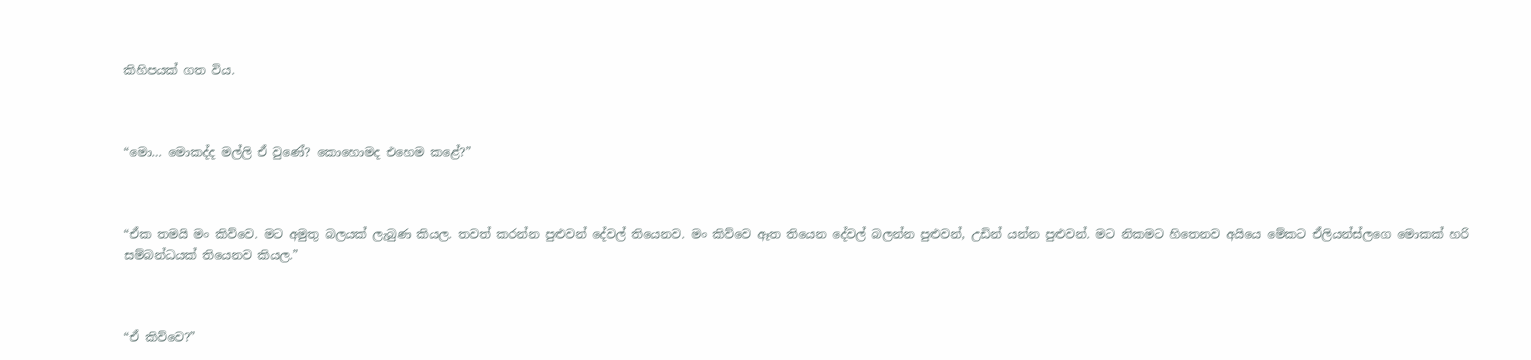කිහිපයක් ගත විය.



“මො… මොකද්ද මල්ලි ඒ වුණේ? කොහොමද එහෙම කළේ?”



“ඒක තමයි මං කිව්වෙ. මට අමුතු බලයක් ලැබුණ කියල. තවත් කරන්න පුළුවන් දේවල් තියෙනව. මං කිව්වෙ ඈත තියෙන දේවල් බලන්න පුළුවන්, උඩින් යන්න පුළුවන්. මට නිකමට හිතෙනව අයියෙ මේකට ඒලියන්ස්ලගෙ මොකක් හරි සම්බන්ධයක් තියෙනව කියල.”



“ඒ කිව්වෙ?”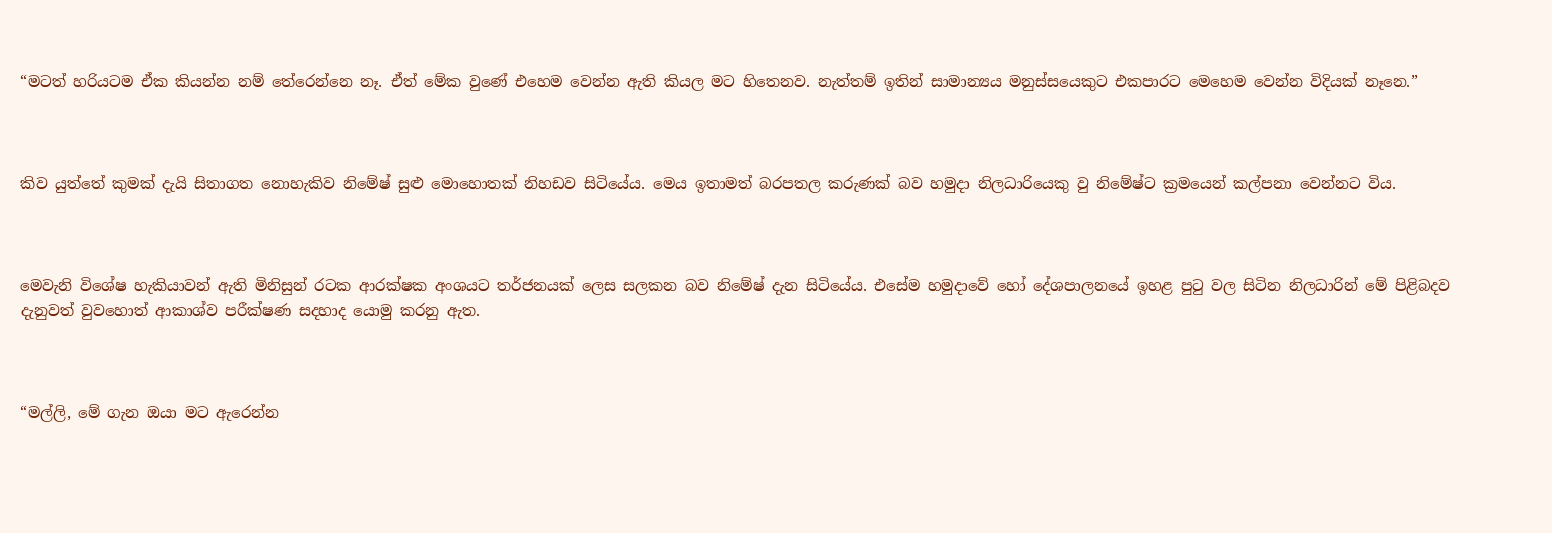“මටත් හරියටම ඒක කියන්න නම් තේරෙන්නෙ නෑ. ඒත් මේක වුණේ එහෙම වෙන්න ඇති කියල මට හිතෙනව. නැත්තම් ඉතින් සාමාන්‍යය මනුස්සයෙකුට එකපාරට මෙහෙම වෙන්න විදියක් නෑනෙ.”



කිව යුත්තේ කුමක් දැයි සිතාගත නොහැකිව නිමේෂ් සුළු මොහොතක් නිහඩව සිටියේය. මෙය ඉතාමත් බරපතල කරුණක් බව හමුදා නිලධාරියෙකු වු නිමේෂ්ට ක්‍රමයෙන් කල්පනා වෙන්නට විය.



මෙවැනි විශේෂ හැකියාවන් ඇති මිනිසුන් රටක ආරක්ෂක අංශයට තර්ජනයක් ලෙස සලකන බව නිමේෂ් දැන සිටියේය. එසේම හමුදාවේ හෝ දේශපාලනයේ ඉහළ පුටු වල සිටින නිලධාරින් මේ පිළිබදව දැනුවත් වුවහොත් ආකාශ්ව පරීක්ෂණ සදහාද යොමු කරනු ඇත.



“මල්ලි, මේ ගැන ඔයා මට ඇරෙන්න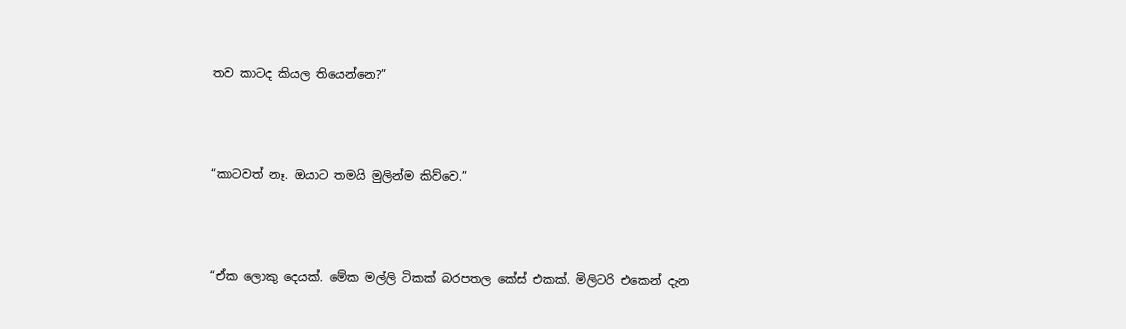තව කාටද කියල තියෙන්නෙ?”



“කාටවත් නෑ. ඔයාට තමයි මුලින්ම කිව්වෙ.”



“ඒක ලොකු දෙයක්. මේක මල්ලි ටිකක් බරපතල කේස් එකක්. මිලිටරි එකෙන් දැන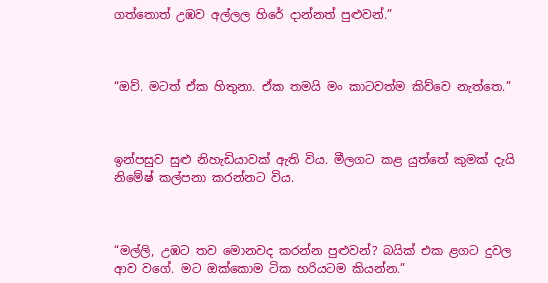ගත්තොත් උඹව අල්ලල හිරේ දාන්නත් පුළුවන්.”



“ඔව්. මටත් ඒක හිතුනා. ඒක තමයි මං කාටවත්ම කිව්වෙ නැත්තෙ.”



ඉන්පසුව සුළු නිහැඩියාවක් ඇති විය. මීලගට කළ යුත්තේ කුමක් දැයි නිමේෂ් කල්පනා කරන්නට විය.



“මල්ලි, උඹට තව මොනවද කරන්න පුළුවන්? බයික් එක ළගට දුවල ආව වගේ. මට ඔක්කොම ටික හරියටම කියන්න.”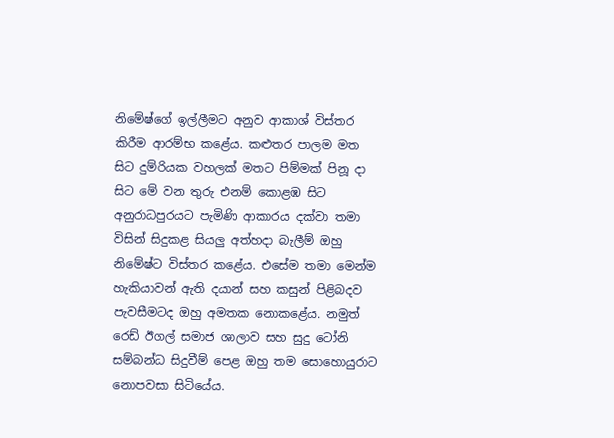නිමේෂ්ගේ ඉල්ලීමට අනුව ආකාශ් විස්තර කිරීම ආරම්භ කළේය. කළුතර පාලම මත සිට දුම්රියක වහලක් මතට පිම්මක් පිනූ දා සිට මේ වන තුරු එනම් කොළඹ සිට අනුරාධපුරයට පැමිණි ආකාරය දක්වා තමා විසින් සිදුකළ සියලු අත්හදා බැලීම් ඔහු නිමේෂ්ට විස්තර කළේය. එසේම තමා මෙන්ම හැකියාවන් ඇති දයාන් සහ කසුන් පිළිබදව පැවසීමටද ඔහු අමතක නොකළේය. නමුත් රෙඩ් ඊගල් සමාජ ශාලාව සහ සුදු ටෝනි සම්බන්ධ සිදුවීම් පෙළ ඔහු තම සොහොයුරාට නොපවසා සිටියේය.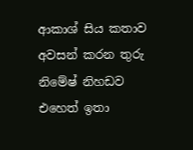ආකාශ් සිය කතාව අවසන් කරන තුරු නිමේෂ් නිහඩව එහෙත් ඉතා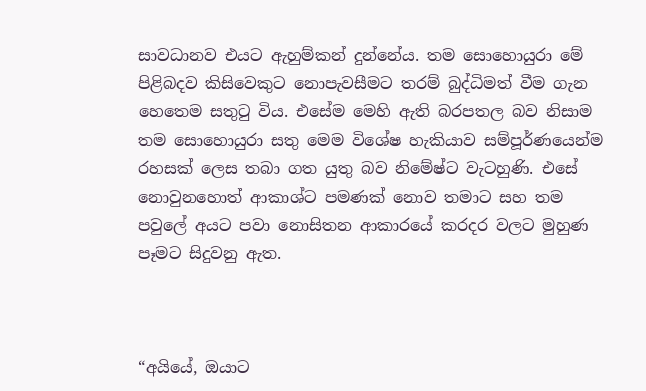සාවධානව එයට ඇහුම්කන් දුන්නේය. තම සොහොයුරා මේ පිළිබදව කිසිවෙකුට නොපැවසීමට තරම් බුද්ධිමත් වීම ගැන හෙතෙම සතුටු විය. එසේම මෙහි ඇති බරපතල බව නිසාම තම සොහොයුරා සතු මෙම විශේෂ හැකියාව සම්පූර්ණයෙන්ම රහසක් ලෙස තබා ගත යුතු බව නිමේෂ්ට වැටහුණි. එසේ නොවුනහොත් ආකාශ්ට පමණක් නොව තමාට සහ තම පවුලේ අයට පවා නොසිතන ආකාරයේ කරදර වලට මුහුණ පෑමට සිදුවනු ඇත.



“අයියේ, ඔයාට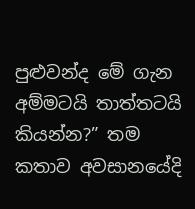පුළුවන්ද මේ ගැන අම්මටයි තාත්තටයි කියන්න?” තම කතාව අවසානයේදි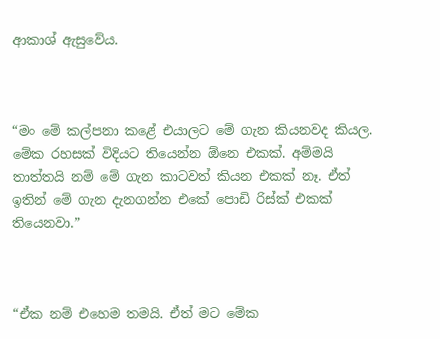ආකාශ් ඇසුවේය.



“මං මේ කල්පනා කළේ එයාලට මේ ගැන කියනවද කියල. මේක රහසක් විදියට තියෙන්න ඕනෙ එකක්. අම්මයි තාත්තයි නම් මේ ගැන කාටවත් කියන එකක් නෑ. ඒත් ඉතින් මේ ගැන දැනගන්න එකේ පොඩි රිස්ක් එකක් තියෙනවා.”



“ඒක නම් එහෙම තමයි. ඒත් මට මේක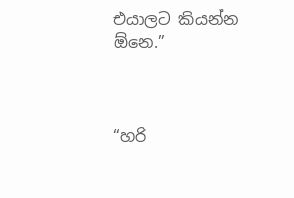එයාලට කියන්න ඕනෙ.”



“හරි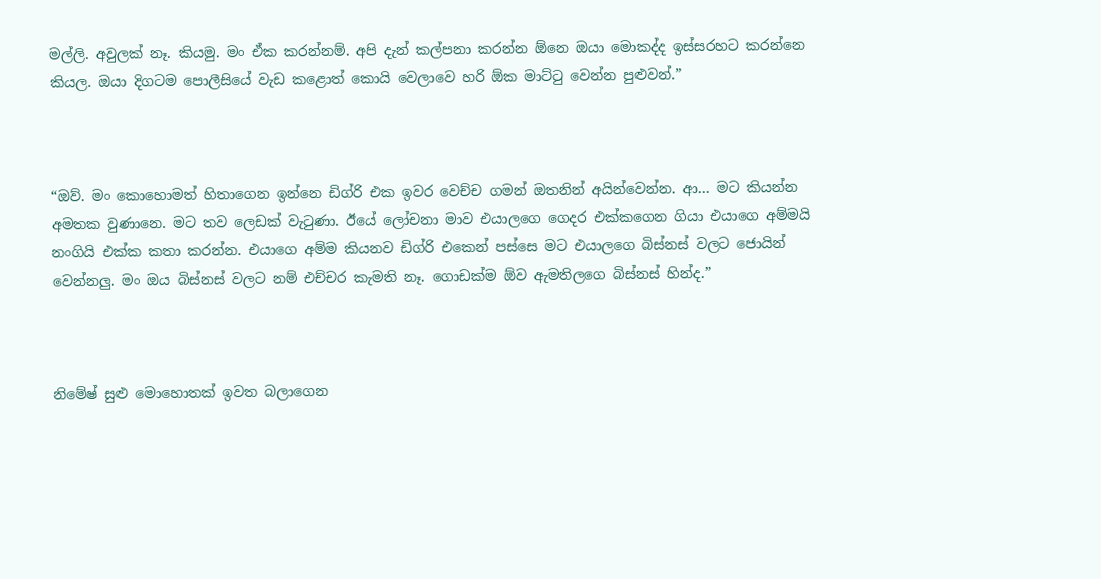මල්ලි. අවුලක් නෑ. කියමු. මං ඒක කරන්නම්. අපි දැන් කල්පනා කරන්න ඕනෙ ඔයා මොකද්ද ඉස්සරහට කරන්නෙ කියල. ඔයා දිගටම පොලීසියේ වැඩ කළොත් කොයි වෙලාවෙ හරි ඕක මාට්ටු වෙන්න පුළුවන්.”



“ඔව්. මං කොහොමත් හිතාගෙන ඉන්නෙ ඩිග්රි එක ඉවර වෙච්ච ගමන් ඔතනින් අයින්වෙන්න. ආ… මට කියන්න අමතක වුණානෙ. මට තව ලෙඩක් වැටුණා. ඊයේ ලෝචනා මාව එයාලගෙ ගෙදර එක්කගෙන ගියා එයාගෙ අම්මයි නංගියි එක්ක කතා කරන්න. එයාගෙ අම්ම කියනව ඩිග්රි එකෙන් පස්සෙ මට එයාලගෙ බිස්නස් වලට ජොයින් වෙන්නලු. මං ඔය බිස්නස් වලට නම් එච්චර කැමති නෑ. ගොඩක්ම ඕව ඇමතිලගෙ බිස්නස් හින්ද.”



නිමේෂ් සුළු මොහොතක් ඉවත බලාගෙන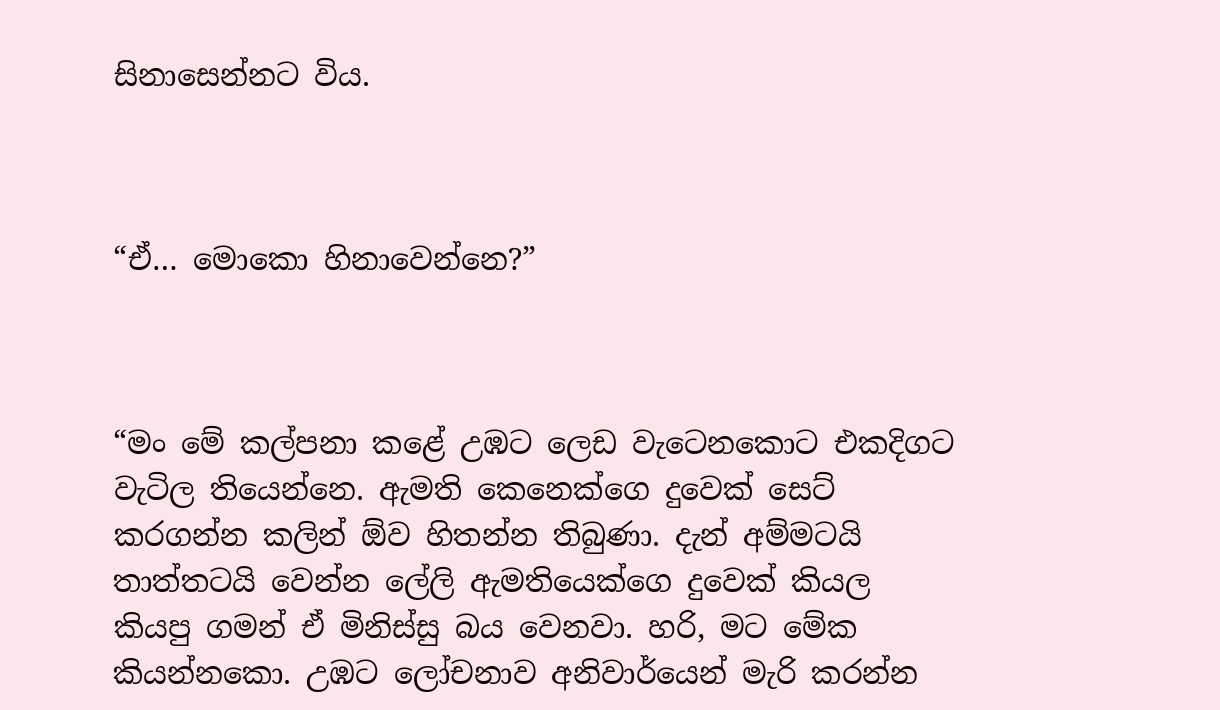සිනාසෙන්නට විය.



“ඒ… මොකො හිනාවෙන්නෙ?”



“මං මේ කල්පනා කළේ උඹට ලෙඩ වැටෙනකොට එකදිගට වැටිල තියෙන්නෙ. ඇමති කෙනෙක්ගෙ දුවෙක් සෙට් කරගන්න කලින් ඕව හිතන්න තිබුණා. දැන් අම්මටයි තාත්තටයි වෙන්න ලේලි ඇමතියෙක්ගෙ දුවෙක් කියල කියපු ගමන් ඒ මිනිස්සු බය වෙනවා. හරි, මට මේක කියන්නකො. උඹට ලෝචනාව අනිවාර්යෙන් මැරි කරන්න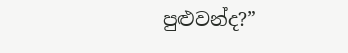පුළුවන්ද?”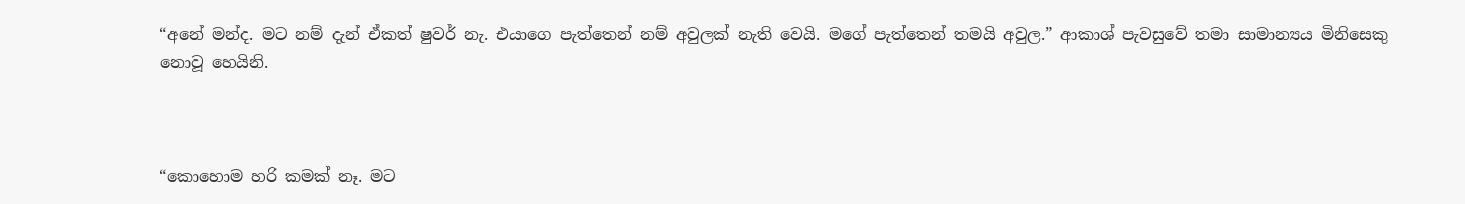“අනේ මන්ද. මට නම් දැන් ඒකත් ෂුවර් නැ. එයාගෙ පැත්තෙන් නම් අවුලක් නැති වෙයි. මගේ පැත්තෙන් තමයි අවුල.” ආකාශ් පැවසුවේ තමා සාමාන්‍යය මිනිසෙකු නොවූ හෙයිනි.



“කොහොම හරි කමක් නෑ. මට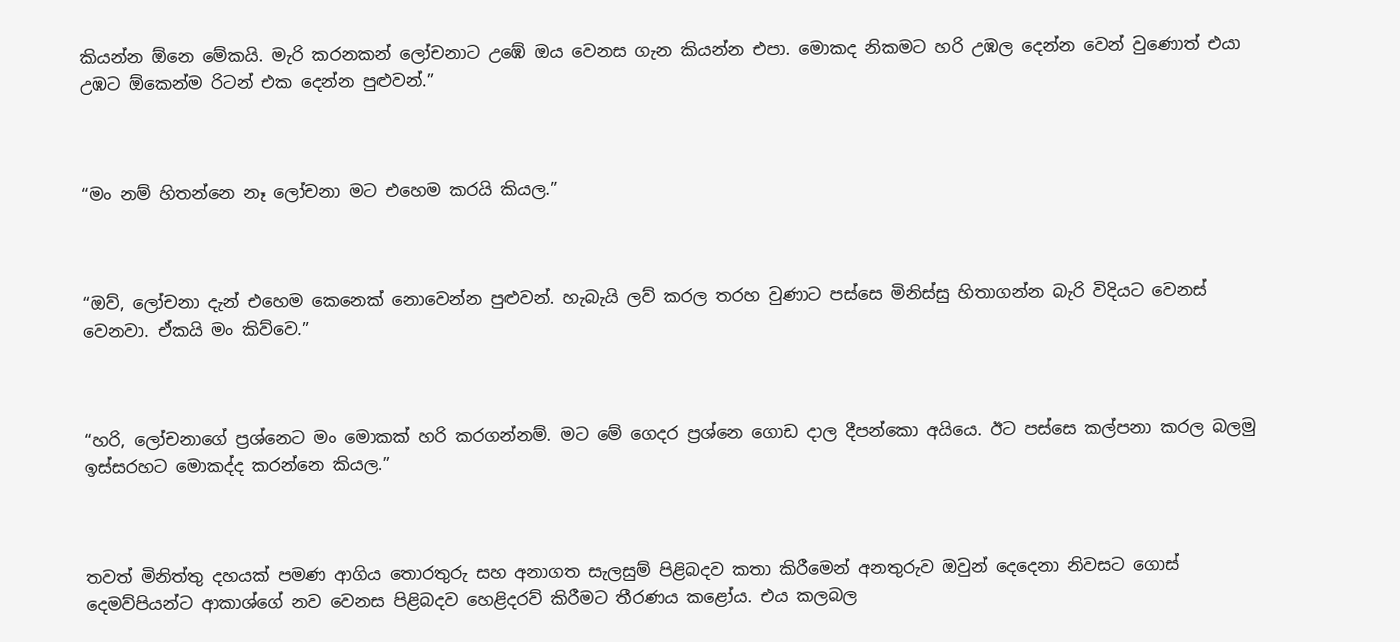කියන්න ඕනෙ මේකයි. මැරි කරනකන් ලෝචනාට උඹේ ඔය වෙනස ගැන කියන්න එපා. මොකද නිකමට හරි උඹල දෙන්න වෙන් වුණොත් එයා උඹට ඕකෙන්ම රිටන් එක දෙන්න පුළුවන්.”



“මං නම් හිතන්නෙ නෑ ලෝචනා මට එහෙම කරයි කියල.”



“ඔව්, ලෝචනා දැන් එහෙම කෙනෙක් නොවෙන්න පුළුවන්. හැබැයි ලව් කරල තරහ වුණාට පස්සෙ මිනිස්සු හිතාගන්න බැරි විදියට වෙනස් වෙනවා. ඒකයි මං කිව්වෙ.”



“හරි, ලෝචනාගේ ප්‍රශ්නෙට මං මොකක් හරි කරගන්නම්. මට මේ ගෙදර ප්‍රශ්නෙ ගොඩ දාල දීපන්කො අයියෙ. ඊට පස්සෙ කල්පනා කරල බලමු ඉස්සරහට මොකද්ද කරන්නෙ කියල.”



තවත් මිනිත්තු දහයක් පමණ ආගිය තොරතුරු සහ අනාගත සැලසුම් පිළිබදව කතා කිරීමෙන් අනතුරුව ඔවුන් දෙදෙනා නිවසට ගොස් දෙමව්පියන්ට ආකාශ්ගේ නව වෙනස පිළිබදව හෙළිදරව් කිරීමට තීරණය කළෝය. එය කලබල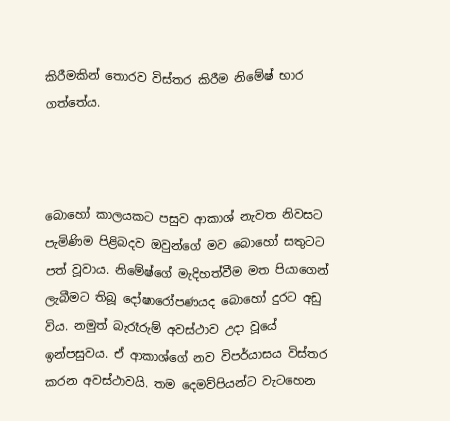කිරීමකින් තොරව විස්තර කිරීම නිමේෂ් භාර ගත්තේය.



බොහෝ කාලයකට පසුව ආකාශ් නැවත නිවසට පැමිණිම පිළිබදව ඔවුන්ගේ මව බොහෝ සතුටට පත් වූවාය. නිමේෂ්ගේ මැදිහත්වීම මත පියාගෙන් ලැබීමට තිබූ දෝෂාරෝපණයද බොහෝ දුරට අඩු විය. නමුත් බැරෑරුම් අවස්ථාව උදා වූයේ ඉන්පසුවය. ඒ ආකාශ්ගේ නව විපර්යාසය විස්තර කරන අවස්ථාවයි. තම දෙමව්පියන්ට වැටහෙන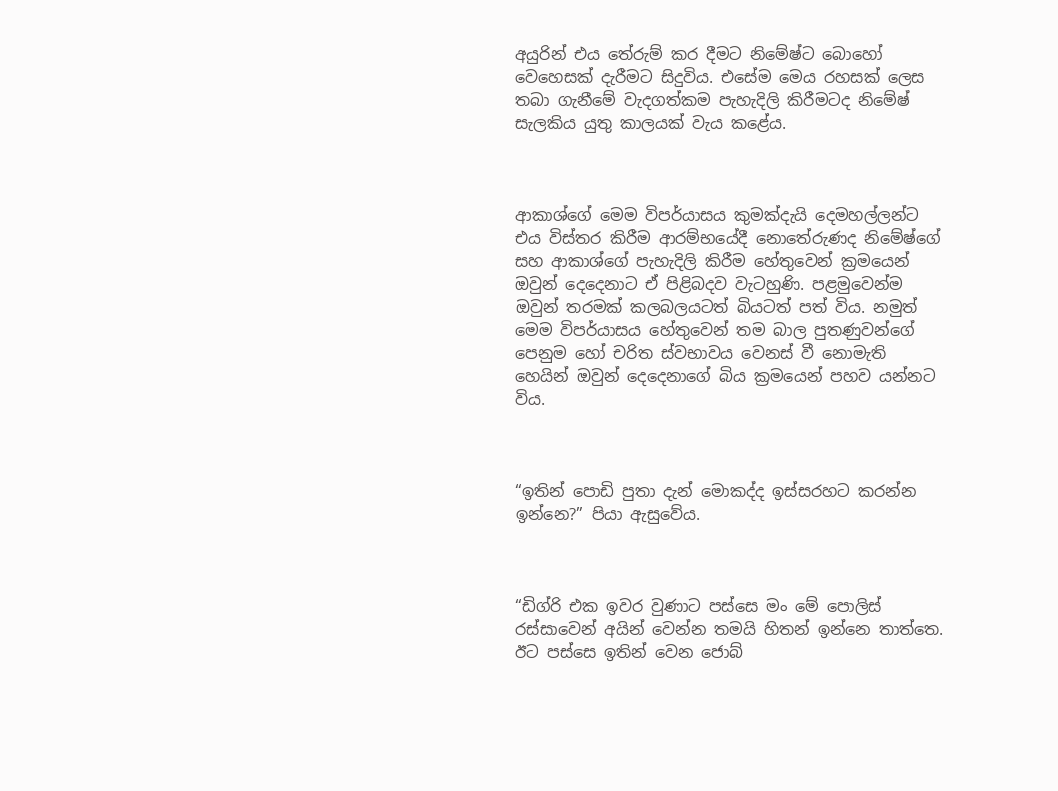අයුරින් එය තේරුම් කර දීමට නිමේෂ්ට බොහෝ වෙහෙසක් දැරීමට සිදුවිය. එසේම මෙය රහසක් ලෙස තබා ගැනීමේ වැදගත්කම පැහැදිලි කිරීමටද නිමේෂ් සැලකිය යුතු කාලයක් වැය කළේය.



ආකාශ්ගේ මෙම විපර්යාසය කුමක්දැයි දෙමහල්ලන්ට එය විස්තර කිරීම ආරම්භයේදී නොතේරුණද නිමේෂ්ගේ සහ ආකාශ්ගේ පැහැදිලි කිරීම හේතුවෙන් ක්‍රමයෙන් ඔවුන් දෙදෙනාට ඒ පිළිබදව වැටහුණි. පළමුවෙන්ම ඔවුන් තරමක් කලබලයටත් බියටත් පත් විය. නමුත් මෙම විපර්යාසය හේතුවෙන් තම බාල පුතණුවන්ගේ පෙනුම හෝ චරිත ස්වභාවය වෙනස් වී නොමැති හෙයින් ඔවුන් දෙදෙනාගේ බිය ක්‍රමයෙන් පහව යන්නට විය.



“ඉතින් පොඩි පුතා දැන් මොකද්ද ඉස්සරහට කරන්න ඉන්නෙ?” පියා ඇසුවේය.



“ඩිග්රි එක ඉවර වුණාට පස්සෙ මං මේ පොලිස් රස්සාවෙන් අයින් වෙන්න තමයි හිතන් ඉන්නෙ තාත්තෙ. ඊට පස්සෙ ඉතින් වෙන ජොබ්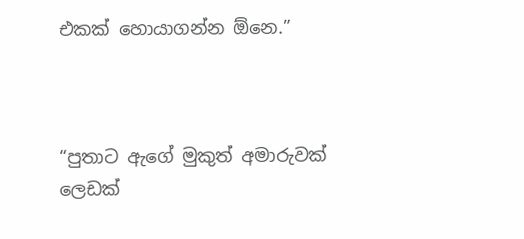එකක් හොයාගන්න ඕනෙ.”



“පුතාට ඇගේ මුකුත් අමාරුවක් ලෙඩක්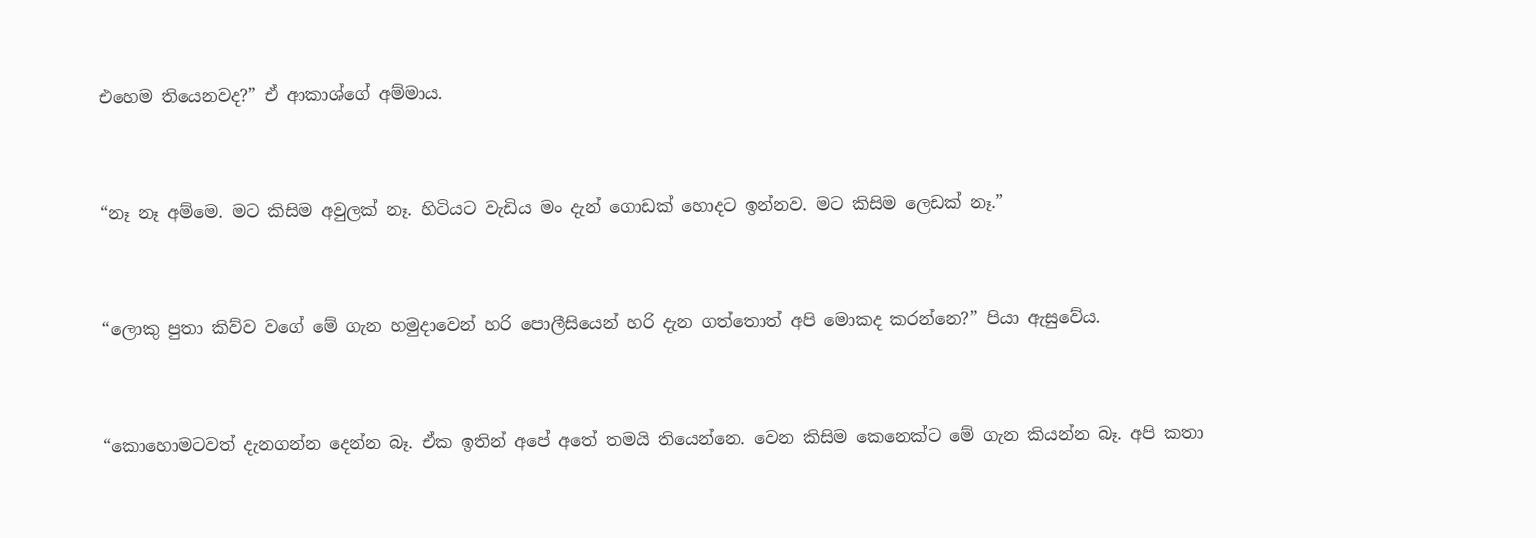එහෙම තියෙනවද?” ඒ ආකාශ්ගේ අම්මාය.



“නෑ නෑ අම්මෙ. මට කිසිම අවුලක් නෑ. හිටියට වැඩිය මං දැන් ගොඩක් හොදට ඉන්නව. මට කිසිම ලෙඩක් නෑ.”



“ලොකු පුතා කිව්ව වගේ මේ ගැන හමුදාවෙන් හරි පොලීසියෙන් හරි දැන ගත්තොත් අපි මොකද කරන්නෙ?” පියා ඇසුවේය.



“කොහොමටවත් දැනගන්න දෙන්න බෑ. ඒක ඉතින් අපේ අතේ තමයි තියෙන්නෙ. වෙන කිසිම කෙනෙක්ට මේ ගැන කියන්න බෑ. අපි කතා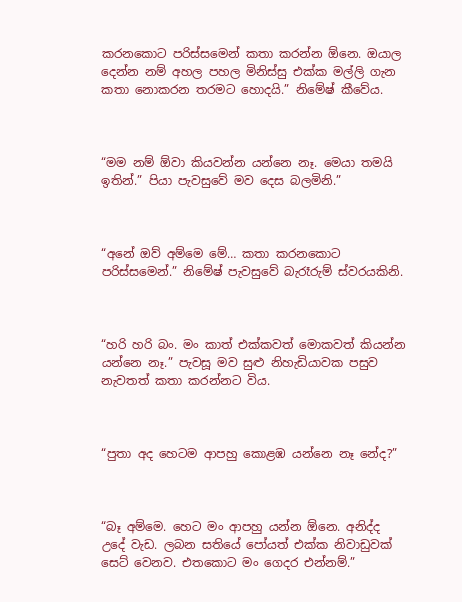කරනකොට පරිස්සමෙන් කතා කරන්න ඕනෙ. ඔයාල දෙන්න නම් අහල පහල මිනිස්සු එක්ක මල්ලි ගැන කතා නොකරන තරමට හොදයි.” නිමේෂ් කීවේය.



“මම නම් ඕවා කියවන්න යන්නෙ නෑ. මෙයා තමයි ඉතින්.” පියා පැවසුවේ මව දෙස බලමිනි.”



“අනේ ඔව් අම්මෙ මේ… කතා කරනකොට පරිස්සමෙන්.” නිමේෂ් පැවසුවේ බැරෑරුම් ස්වරයකිනි.



“හරි හරි බං. මං කාත් එක්කවත් මොකවත් කියන්න යන්නෙ නෑ.” පැවසූ මව සුළු නිහැඩියාවක පසුව නැවතත් කතා කරන්නට විය.



“පුතා අද හෙටම ආපහු කොළඹ යන්නෙ නෑ නේද?”



“බෑ අම්මෙ. හෙට මං ආපහු යන්න ඕනෙ. අනිද්ද උදේ වැඩ. ලබන සතියේ පෝයත් එක්ක නිවාඩුවක් සෙට් වෙනව. එතකොට මං ගෙදර එන්නම්.”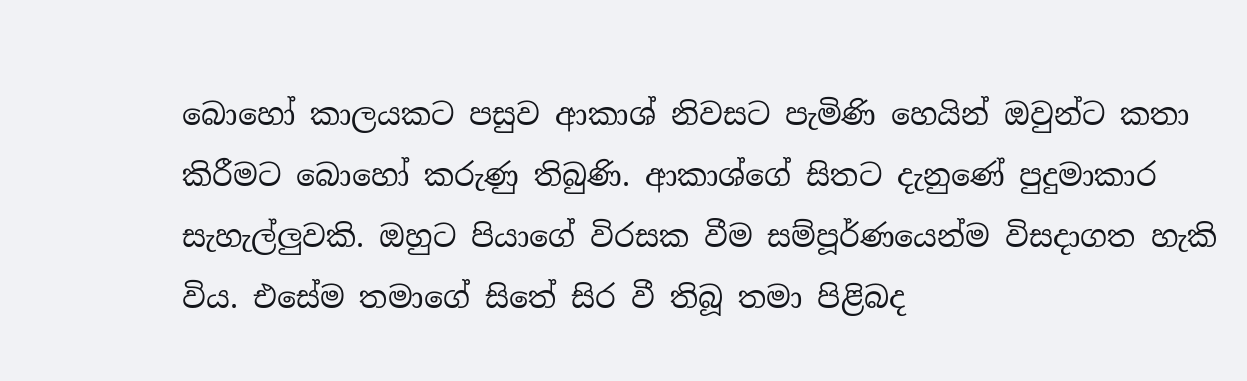බොහෝ කාලයකට පසුව ආකාශ් නිවසට පැමිණි හෙයින් ඔවුන්ට කතා කිරීමට බොහෝ කරුණු තිබුණි. ආකාශ්ගේ සිතට දැනුණේ පුදුමාකාර සැහැල්ලුවකි. ඔහුට පියාගේ විරසක වීම සම්පූර්ණයෙන්ම විසදාගත හැකි විය. එසේම තමාගේ සිතේ සිර වී තිබූ තමා පිළිබද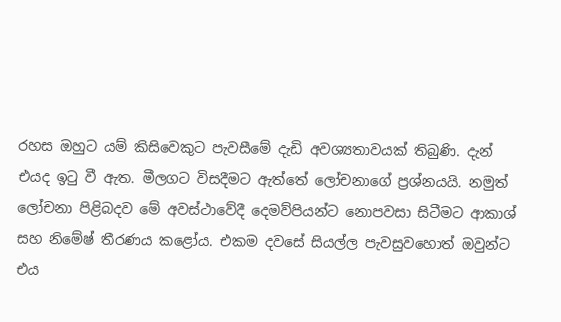රහස ඔහුට යම් කිසිවෙකුට පැවසීමේ දැඩි අවශ්‍යතාවයක් තිබුණි. දැන් එයද ඉටු වී ඇත. මීලගට විසදීමට ඇත්තේ ලෝචනාගේ ප්‍රශ්නයයි. නමුත් ලෝචනා පිළිබදව මේ අවස්ථාවේදී දෙමව්පියන්ට නොපවසා සිටීමට ආකාශ් සහ නිමේෂ් තීරණය කළෝය. එකම දවසේ සියල්ල පැවසුවහොත් ඔවුන්ට එය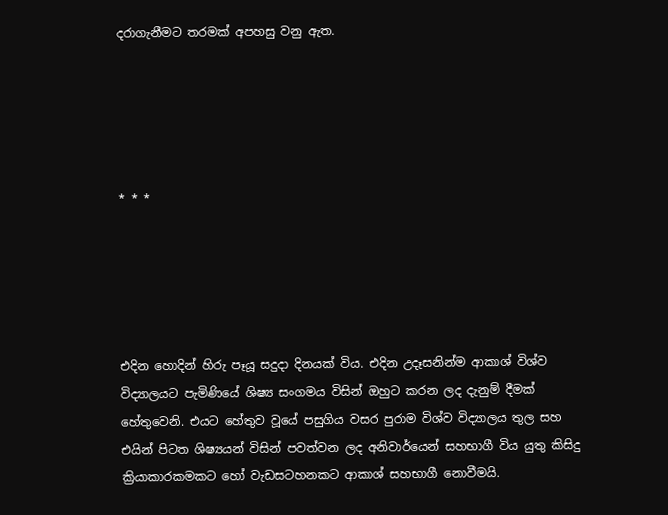දරාගැනීමට තරමක් අපහසු වනු ඇත.





* * *





එදින හොදින් හිරු පෑයූ සදුදා දිනයක් විය. එදින උදෑසනින්ම ආකාශ් විශ්ව විද්‍යාලයට පැමිණියේ ශිෂ්‍ය සංගමය විසින් ඔහුට කරන ලද දැනුම් දීමක් හේතුවෙනි. එයට හේතුව වූයේ පසුගිය වසර පුරාම විශ්ව විද්‍යාලය තුල සහ එයින් පිටත ශිෂ්‍යයන් විසින් පවත්වන ලද අනිවාර්යෙන් සහභාගී විය යුතු කිසිදු ක්‍රියාකාරකමකට හෝ වැඩසටහනකට ආකාශ් සහභාගී නොවීමයි.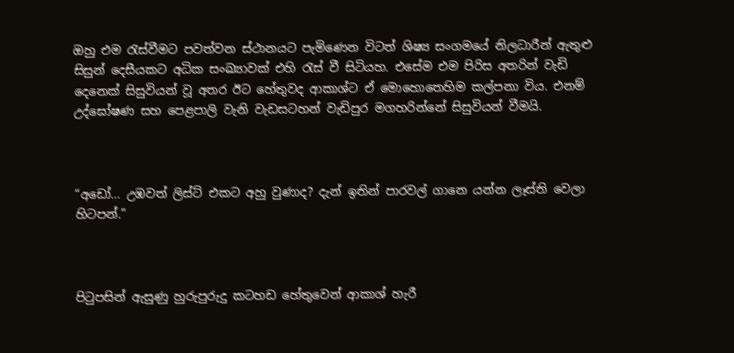ඔහු එම රැස්වීමට පවත්වන ස්ථානයට පැමිණෙන විටත් ශිෂ්‍ය සංගමයේ නිලධාරීන් ඇතුළු සිසුන් දෙසීයකට අධික සංඛ්‍යාවක් එහි රැස් වී සිටියහ. එසේම එම පිරිස අතරින් වැඩි දෙනෙක් සිසුවියන් වූ අතර ඊට හේතුවද ආකාශ්ට ඒ මොහොතෙහිම කල්පනා විය. එනම් උද්ඝෝෂණ සහ පෙළපාලි වැනි වැඩසටහන් වැඩිපුර මගහරින්නේ සිසුවියන් වීමයි.



“අඩෝ… උඹවත් ලිස්ට් එකට අහු වුණාද? දැන් ඉතින් පාරවල් ගානෙ යන්න ලෑස්ති වෙලා හිටපන්.”



පිටුපසින් ඇසුණු හුරුපුරුදු කටහඩ හේතුවෙන් ආකාශ් හැරී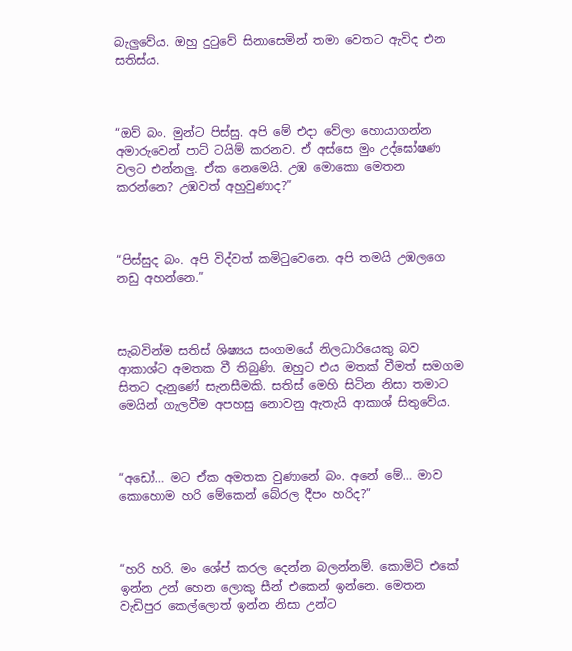බැලුවේය. ඔහු දුටුවේ සිනාසෙමින් තමා වෙතට ඇවිද එන සතිස්ය.



“ඔව් බං. මුන්ට පිස්සු. අපි මේ එදා වේලා හොයාගන්න අමාරුවෙන් පාට් ටයිම් කරනව. ඒ අස්සෙ මුං උද්ඝෝෂණ වලට එන්නලු. ඒක නෙමෙයි. උඹ මොකො මෙතන කරන්නෙ? උඹවත් අහුවුණාද?”



“පිස්සුද බං. අපි විද්වත් කමිටුවෙනෙ. අපි තමයි උඹලගෙ නඩු අහන්නෙ.”



සැබවින්ම සතිස් ශිෂ්‍යය සංගමයේ නිලධාරියෙකු බව ආකාශ්ට අමතක වී තිබුණි. ඔහුට එය මතක් වීමත් සමගම සිතට දැනුණේ සැනසීමකි. සතිස් මෙහි සිටින නිසා තමාට මෙයින් ගැලවීම අපහසු නොවනු ඇතැයි ආකාශ් සිතුවේය.



“අඩෝ… මට ඒක අමතක වුණානේ බං. අනේ මේ… මාව කොහොම හරි මේකෙන් බේරල දීපං හරිද?”



“හරි හරි. මං ශේප් කරල දෙන්න බලන්නම්. කොමිටි එකේ ඉන්න උන් හෙන ලොකු සීන් එකෙන් ඉන්නෙ. මෙතන වැඩිපුර කෙල්ලොත් ඉන්න නිසා උන්ට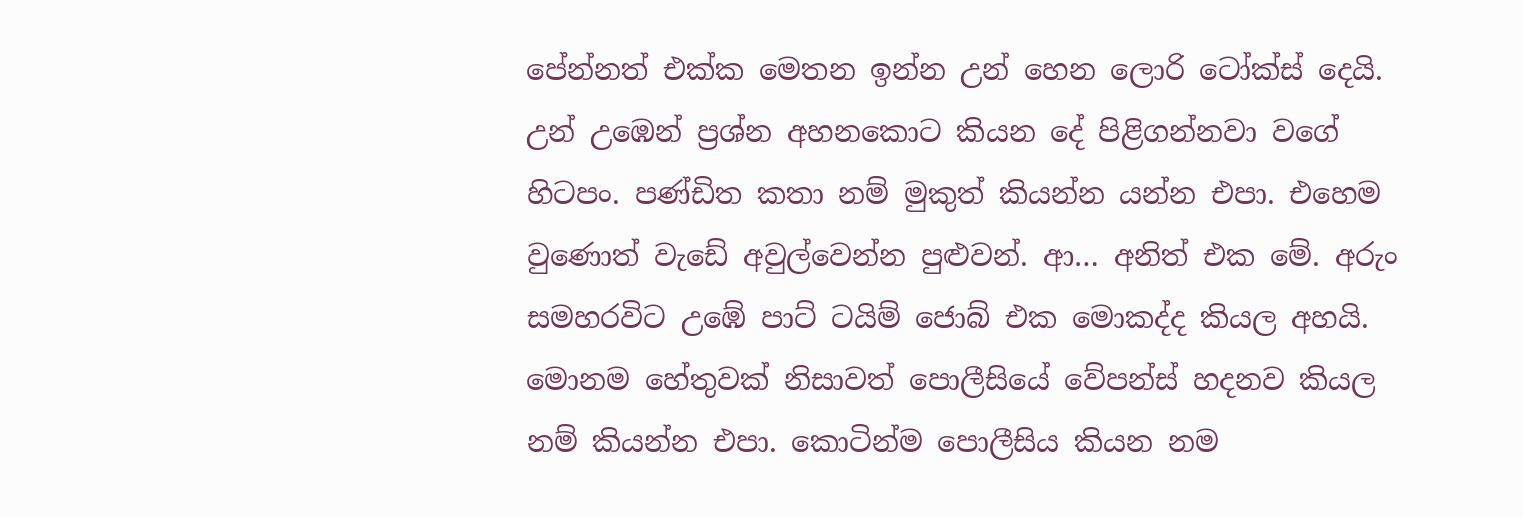පේන්නත් එක්ක මෙතන ඉන්න උන් හෙන ලොරි ටෝක්ස් දෙයි. උන් උඹෙන් ප්‍රශ්න අහනකොට කියන දේ පිළිගන්නවා වගේ හිටපං. පණ්ඩිත කතා නම් මුකුත් කියන්න යන්න එපා. එහෙම වුණොත් වැඩේ අවුල්වෙන්න පුළුවන්. ආ… අනිත් එක මේ. අරුං සමහරවිට උඹේ පාට් ටයිම් ජොබ් එක මොකද්ද කියල අහයි. මොනම හේතුවක් නිසාවත් පොලීසියේ වේපන්ස් හදනව කියල නම් කියන්න එපා. කොටින්ම පොලීසිය කියන නම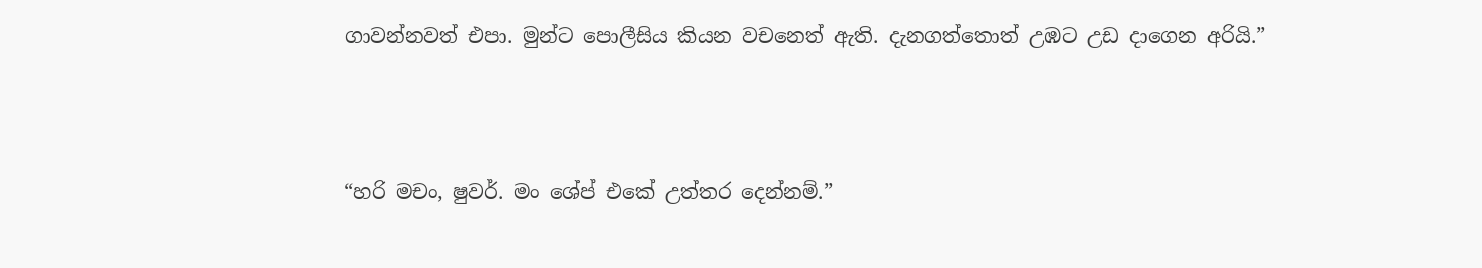ගාවන්නවත් එපා. මුන්ට පොලීසිය කියන වචනෙත් ඇති. දැනගත්තොත් උඹට උඩ දාගෙන අරියි.”



“හරි මචං, ෂුවර්. මං ශේප් එකේ උත්තර දෙන්නම්.”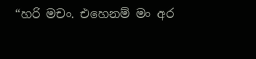“හරි මචං. එහෙනම් මං අර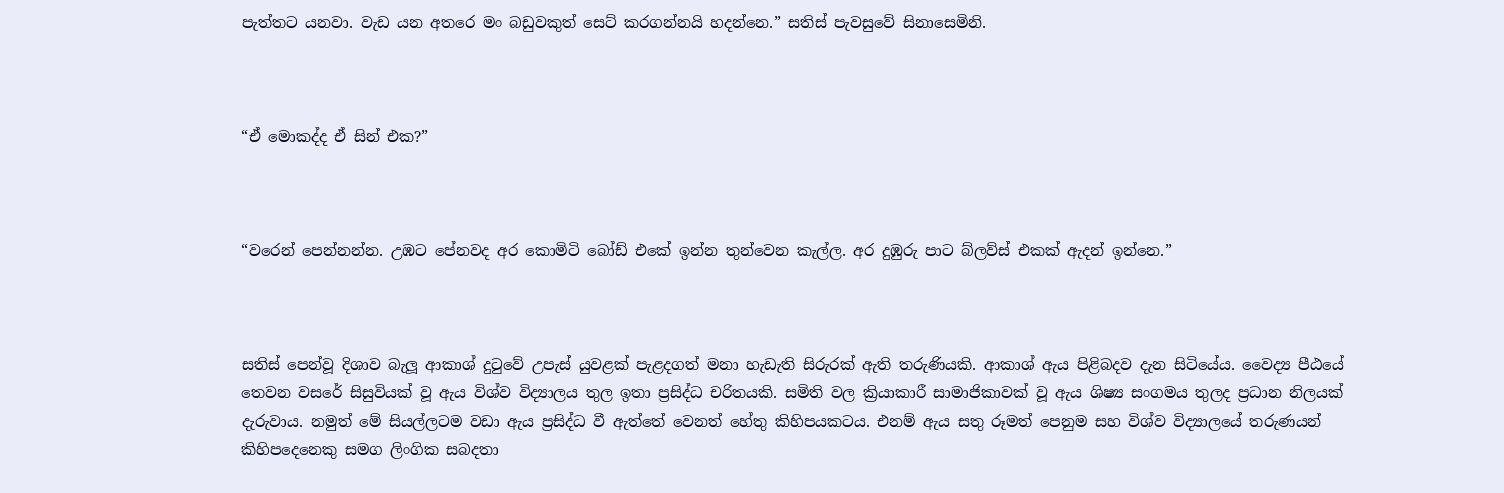පැත්තට යනවා. වැඩ යන අතරෙ මං බඩුවකුත් සෙට් කරගන්නයි හදන්නෙ.” සතිස් පැවසුවේ සිනාසෙමිනි.



“ඒ මොකද්ද ඒ සින් එක?”



“වරෙන් පෙන්නන්න. උඹට පේනවද අර කොමිටි බෝඩ් එකේ ඉන්න තුන්වෙන කැල්ල. අර දුඹුරු පාට බ්ලව්ස් එකක් ඇදන් ඉන්නෙ.”



සතිස් පෙන්වූ දිශාව බැලූ ආකාශ් දුටුවේ උපැස් යුවළක් පැළදගත් මනා හැඩැති සිරුරක් ඇති තරුණියකි. ආකාශ් ඇය පිළිබදව දැන සිටියේය. වෛද්‍ය පීඨයේ තෙවන වසරේ සිසුවියක් වූ ඇය විශ්ව විද්‍යාලය තුල ඉතා ප්‍රසිද්ධ චරිතයකි. සමිති වල ක්‍රියාකාරී සාමාජිකාවක් වූ ඇය ශිෂ්‍ය සංගමය තුලද ප්‍රධාන නිලයක් දැරුවාය. නමුත් මේ සියල්ලටම වඩා ඇය ප්‍රසිද්ධ වී ඇත්තේ වෙනත් හේතු කිහිපයකටය. එනම් ඇය සතු රූමත් පෙනුම සහ විශ්ව විද්‍යාලයේ තරුණයන් කිහිපදෙනෙකු සමග ලිංගික සබදතා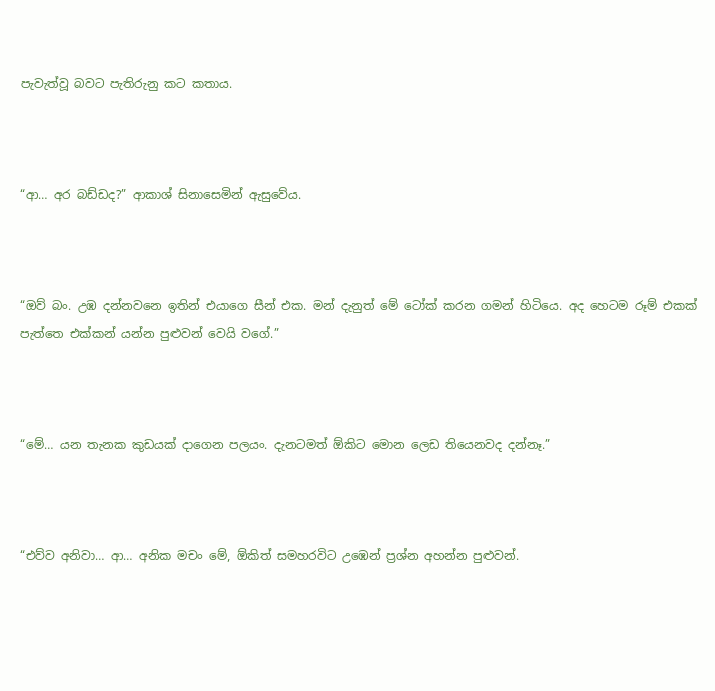පැවැත්වූ බවට පැතිරුනු කට කතාය.



“ආ… අර බඩ්ඩද?” ආකාශ් සිනාසෙමින් ඇසුවේය.



“ඔව් බං. උඹ දන්නවනෙ ඉතින් එයාගෙ සීන් එක. මන් දැනුත් මේ ටෝක් කරන ගමන් හිටියෙ. අද හෙටම රූම් එකක් පැත්තෙ එක්කන් යන්න පුළුවන් වෙයි වගේ.”



“මේ… යන තැනක කුඩයක් දාගෙන පලයං. දැනටමත් ඕකිට මොන ලෙඩ තියෙනවද දන්නෑ.”



“එව්ව අනිවා… ආ… අනික මචං මේ, ඕකිත් සමහරවිට උඹෙන් ප්‍රශ්න අහන්න පුළුවන්.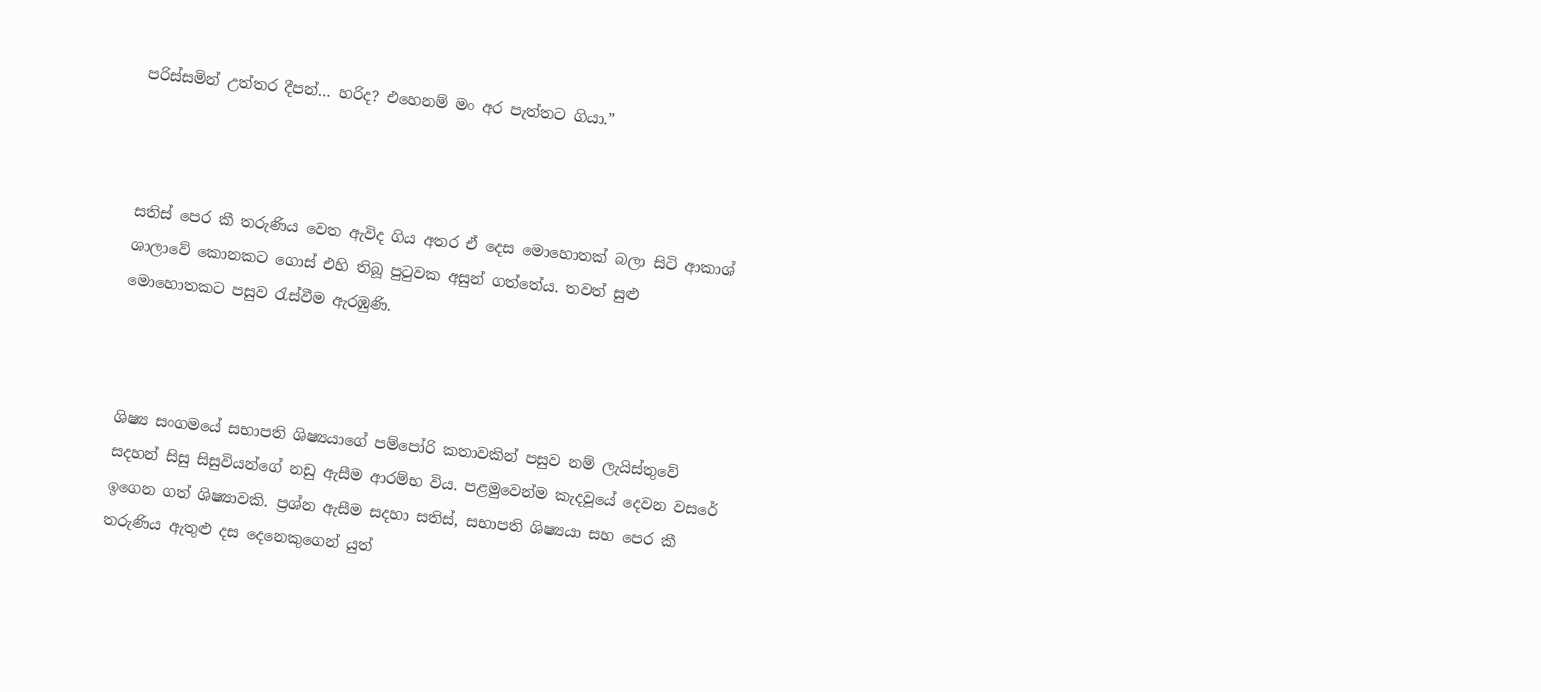පරිස්සමින් උත්තර දීපන්… හරිද? එහෙනම් මං අර පැත්තට ගියා.”



සතිස් පෙර කී තරුණිය වෙත ඇවිද ගිය අතර ඒ දෙස මොහොතක් බලා සිටි ආකාශ් ශාලාවේ කොනකට ගොස් එහි තිබූ පුටුවක අසුන් ගත්තේය. තවත් සුළු මොහොතකට පසුව රැස්වීම ඇරඹුණි.



ශිෂ්‍ය සංගමයේ සභාපති ශිෂ්‍යයාගේ පම්පෝරි කතාවකින් පසුව නම් ලැයිස්තුවේ සදහන් සිසු සිසුවියන්ගේ නඩු ඇසීම ආරම්භ විය. පළමුවෙන්ම කැදවූයේ දෙවන වසරේ ඉගෙන ගත් ශිෂ්‍යාවකි. ප්‍රශ්න ඇසීම සදහා සතිස්, සභාපති ශිෂ්‍යයා සහ පෙර කී තරුණිය ඇතුළු දස දෙනෙකුගෙන් යුත්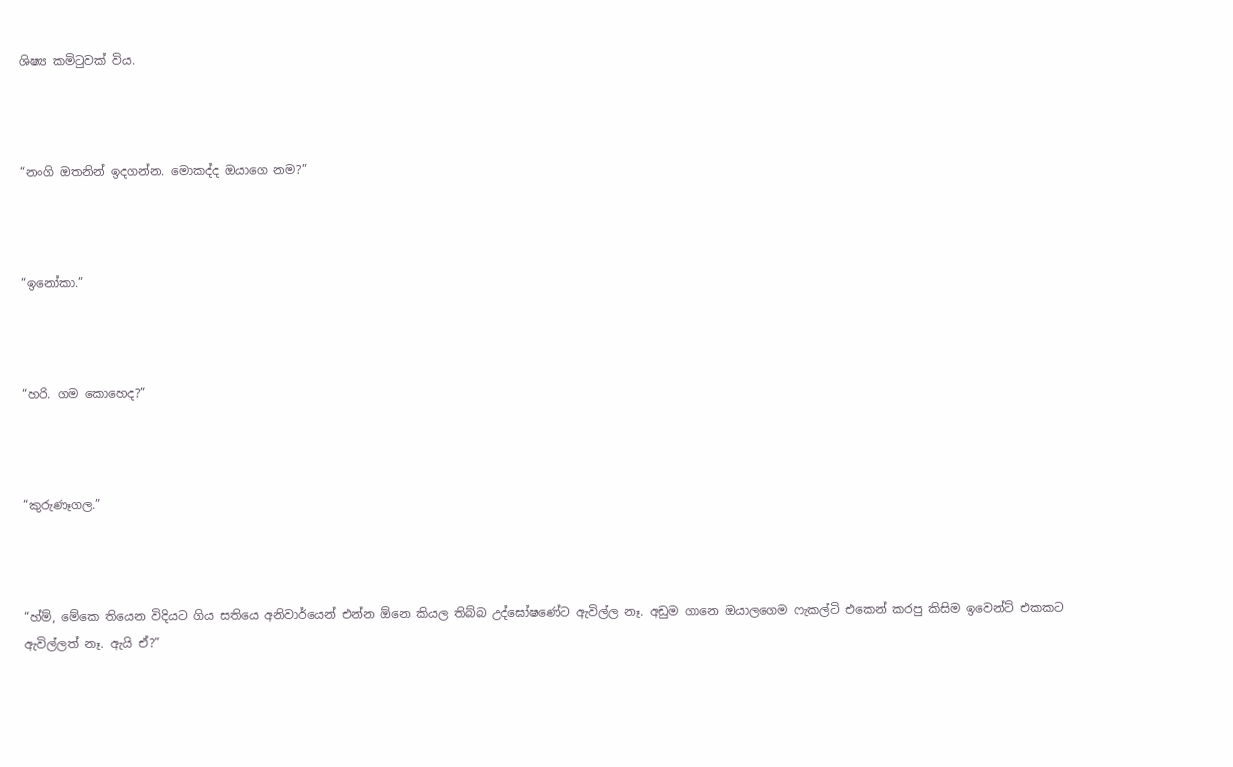ශිෂ්‍ය කමිටුවක් විය.



“නංගි ඔතනින් ඉදගන්න. මොකද්ද ඔයාගෙ නම?”



“ඉනෝකා.”



“හරි. ගම කොහෙද?”



“කුරුණෑගල.”



“හ්ම්, මේකෙ තියෙන විදියට ගිය සතියෙ අනිවාර්යෙන් එන්න ඕනෙ කියල තිබ්බ උද්ඝෝෂණේට ඇවිල්ල නෑ. අඩුම ගානෙ ඔයාලගෙම ෆැකල්ටි එකෙන් කරපු කිසිම ඉවෙන්ට් එකකට ඇවිල්ලත් නෑ. ඇයි ඒ?”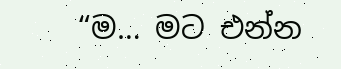“ම… මට එන්න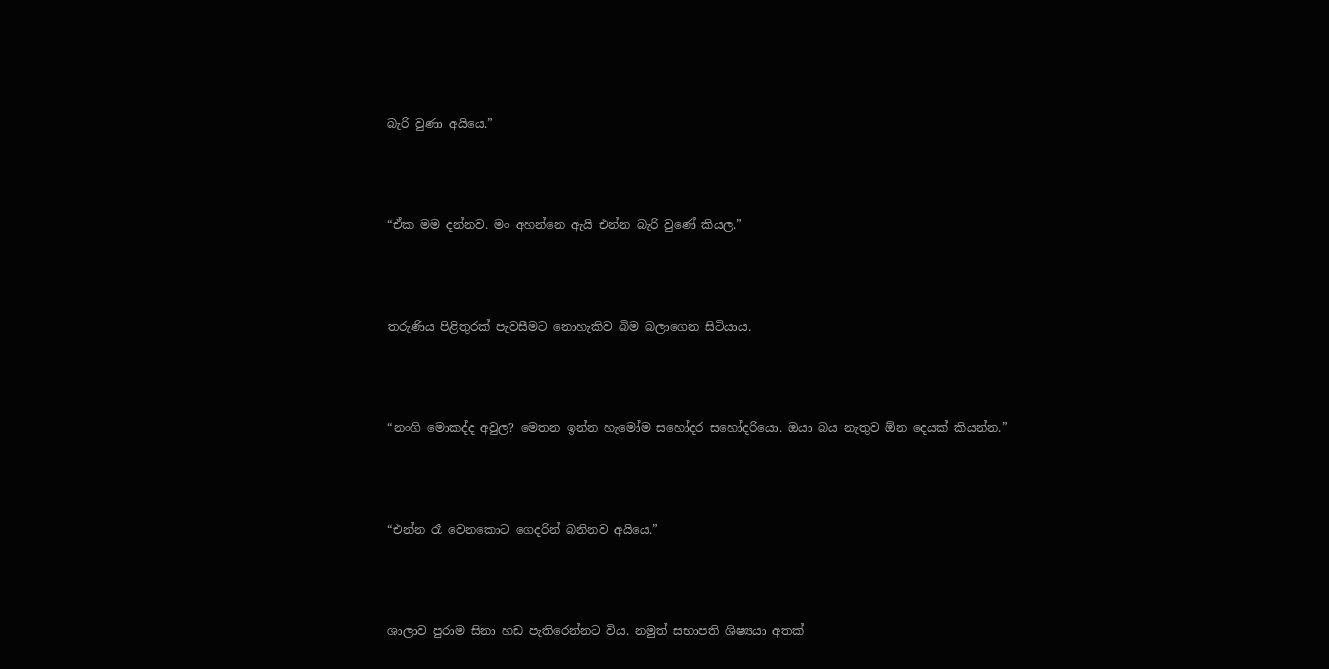බැරි වුණා අයියෙ.”



“ඒක මම දන්නව. මං අහන්නෙ ඇයි එන්න බැරි වුණේ කියල.”



තරුණිය පිළිතුරක් පැවසීමට නොහැකිව බිම බලාගෙන සිටියාය.



“නංගි මොකද්ද අවුල? මෙතන ඉන්න හැමෝම සහෝදර සහෝදරියො. ඔයා බය නැතුව ඕන දෙයක් කියන්න.”



“එන්න රෑ වෙනකොට ගෙදරින් බනිනව අයියෙ.”



ශාලාව පුරාම සිනා හඩ පැතිරෙන්නට විය. නමුත් සභාපති ශිෂ්‍යයා අතක්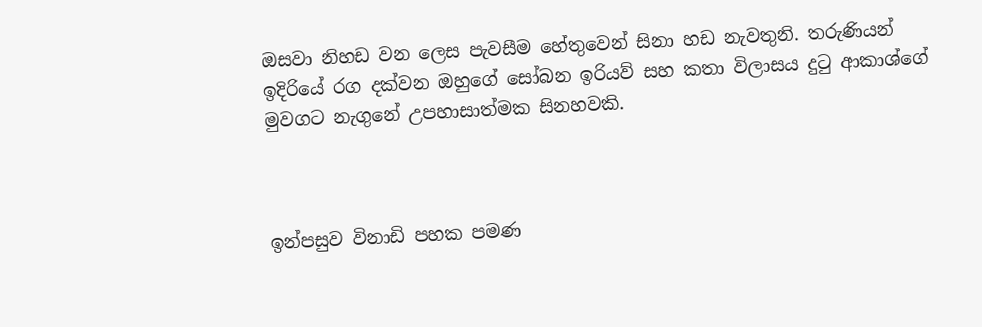ඔසවා නිහඩ වන ලෙස පැවසීම හේතුවෙන් සිනා හඩ නැවතුනි. තරුණියන් ඉදිරියේ රග දක්වන ඔහුගේ සෝබන ඉරියව් සහ කතා විලාසය දුටු ආකාශ්ගේ මුවගට නැගුනේ උපහාසාත්මක සිනහවකි.



ඉන්පසුව විනාඩි පහක පමණ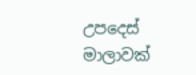උපදෙස් මාලාවක්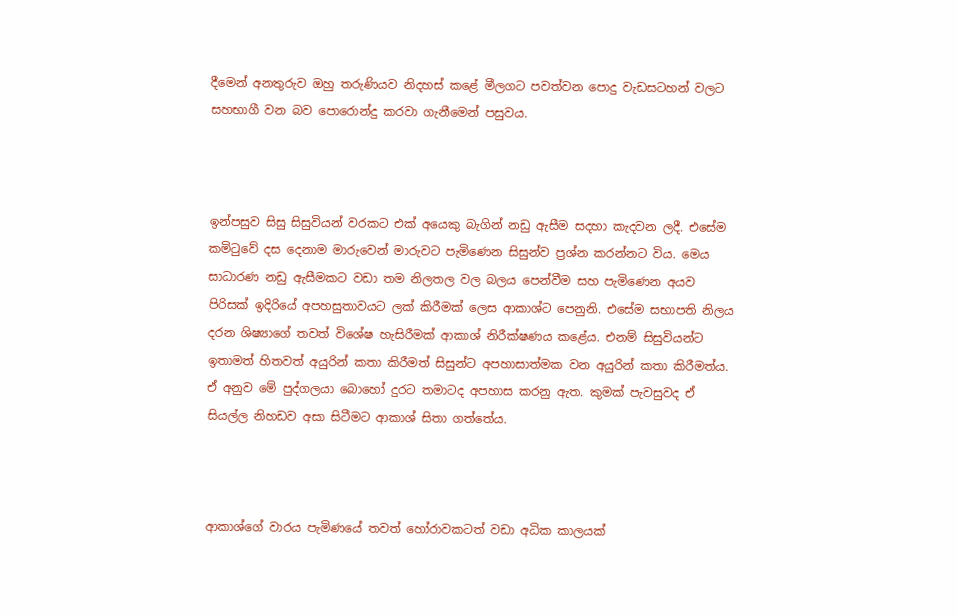දීමෙන් අනතුරුව ඔහු තරුණියව නිදහස් කළේ මීලගට පවත්වන පොදු වැඩසටහන් වලට සහභාගී වන බව පොරොන්දු කරවා ගැනීමෙන් පසුවය.



ඉන්පසුව සිසු සිසුවියන් වරකට එක් අයෙකු බැගින් නඩු ඇසීම සදහා කැදවන ලදී. එසේම කමිටුවේ දස දෙනාම මාරුවෙන් මාරුවට පැමිණෙන සිසුන්ව ප්‍රශ්න කරන්නට විය. මෙය සාධාරණ නඩු ඇසීමකට වඩා තම නිලතල වල බලය පෙන්වීම සහ පැමිණෙන අයව පිරිසක් ඉදිරියේ අපහසුතාවයට ලක් කිරීමක් ලෙස ආකාශ්ට පෙනුනි. එසේම සභාපති නිලය දරන ශිෂ්‍යාගේ තවත් විශේෂ හැසිරීමක් ආකාශ් නිරීක්ෂණය කළේය. එනම් සිසුවියන්ට ඉතාමත් හිතවත් අයුරින් කතා කිරීමත් සිසුන්ට අපහාසාත්මක වන අයුරින් කතා කිරීමත්ය. ඒ අනුව මේ පුද්ගලයා බොහෝ දුරට තමාටද අපහාස කරනු ඇත. කුමක් පැවසුවද ඒ සියල්ල නිහඩව අසා සිටීමට ආකාශ් සිතා ගත්තේය.



ආකාශ්ගේ වාරය පැමිණයේ තවත් හෝරාවකටත් වඩා අධික කාලයක්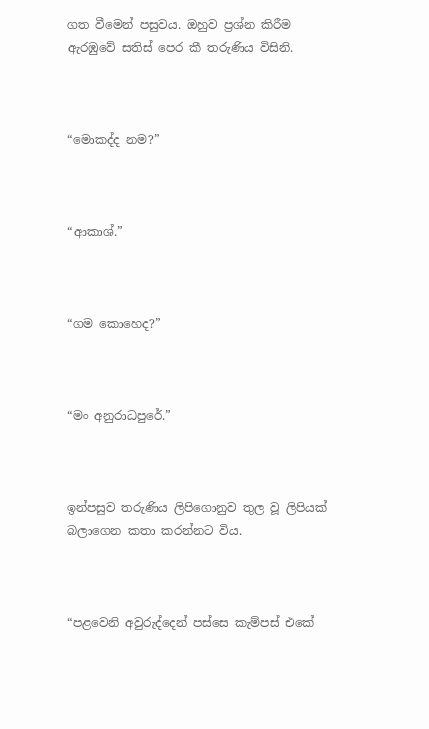ගත වීමෙන් පසුවය. ඔහුව ප්‍රශ්න කිරීම ඇරඹුවේ සතිස් පෙර කී තරුණිය විසිනි.



“මොකද්ද නම?”



“ආකාශ්.”



“ගම කොහෙද?”



“මං අනුරාධපුරේ.”



ඉන්පසුව තරුණිය ලිපිගොනුව තුල වූ ලිපියක් බලාගෙන කතා කරන්නට විය.



“පළවෙනි අවුරුද්දෙන් පස්සෙ කැම්පස් එකේ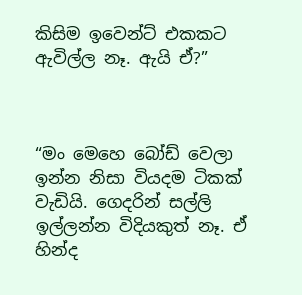කිසිම ඉවෙන්ට් එකකට ඇවිල්ල නෑ. ඇයි ඒ?”



“මං මෙහෙ බෝඩ් වෙලා ඉන්න නිසා වියදම ටිකක් වැඩියි. ගෙදරින් සල්ලි ඉල්ලන්න විදියකුත් නෑ. ඒ හින්ද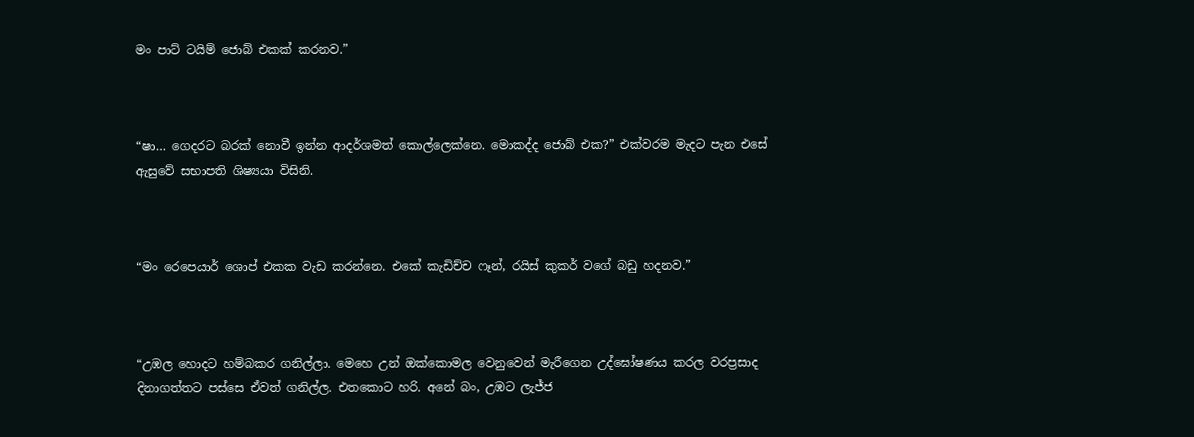මං පාට් ටයිම් ජොබ් එකක් කරනව.”



“ෂා… ගෙදරට බරක් නොවී ඉන්න ආදර්ශමත් කොල්ලෙක්නෙ. මොකද්ද ජොබ් එක?” එක්වරම මැදට පැන එසේ ඇසුවේ සභාපති ශිෂ්‍යයා විසිනි.



“මං රෙපෙයාර් ශොප් එකක වැඩ කරන්නෙ. එකේ කැඩිච්ච ෆෑන්, රයිස් කුකර් වගේ බඩු හදනව.”



“උඹල හොදට හම්බකර ගනිල්ලා. මෙහෙ උන් ඔක්කොමල වෙනුවෙන් මැරීගෙන උද්ඝෝෂණය කරල වරප්‍රසාද දිනාගත්තට පස්සෙ ඒවත් ගනිල්ල. එතකොට හරි. අනේ බං, උඹට ලැජ්ජ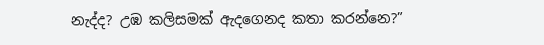නැද්ද? උඹ කලිසමක් ඇදගෙනද කතා කරන්නෙ?”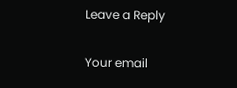Leave a Reply

Your email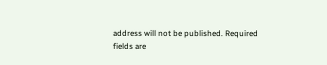address will not be published. Required fields are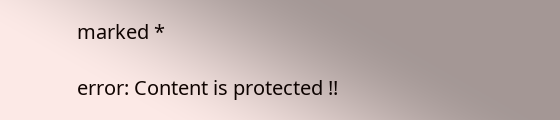marked *

error: Content is protected !!